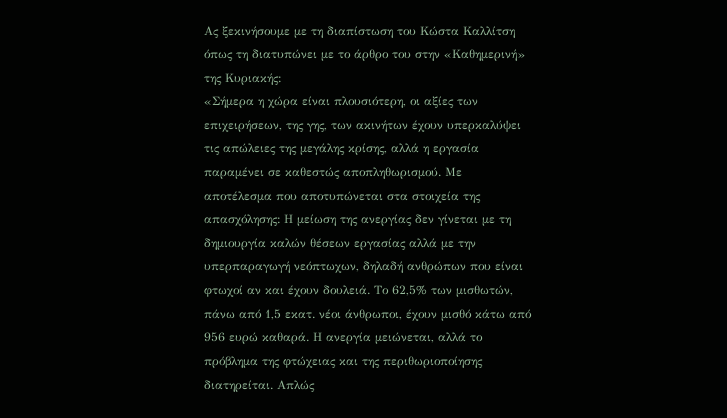Ας ξεκινήσουμε με τη διαπίστωση του Κώστα Καλλίτση όπως τη διατυπώνει με το άρθρο του στην «Καθημερινή» της Κυριακής:
«Σήμερα η χώρα είναι πλουσιότερη, οι αξίες των επιχειρήσεων, της γης, των ακινήτων έχουν υπερκαλύψει τις απώλειες της μεγάλης κρίσης, αλλά η εργασία παραμένει σε καθεστώς αποπληθωρισμού. Με αποτέλεσμα που αποτυπώνεται στα στοιχεία της απασχόλησης: Η μείωση της ανεργίας δεν γίνεται με τη δημιουργία καλών θέσεων εργασίας αλλά με την υπερπαραγωγή νεόπτωχων, δηλαδή ανθρώπων που είναι φτωχοί αν και έχουν δουλειά. Το 62,5% των μισθωτών, πάνω από 1,5 εκατ. νέοι άνθρωποι, έχουν μισθό κάτω από 956 ευρώ καθαρά. Η ανεργία μειώνεται, αλλά το πρόβλημα της φτώχειας και της περιθωριοποίησης διατηρείται. Απλώς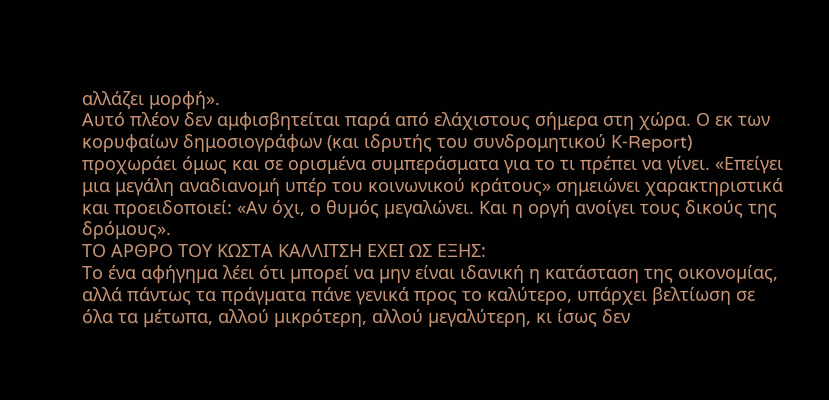αλλάζει μορφή».
Αυτό πλέον δεν αμφισβητείται παρά από ελάχιστους σήμερα στη χώρα. Ο εκ των κορυφαίων δημοσιογράφων (και ιδρυτής του συνδρομητικού Κ-Report) προχωράει όμως και σε ορισμένα συμπεράσματα για το τι πρέπει να γίνει. «Επείγει μια μεγάλη αναδιανομή υπέρ του κοινωνικού κράτους» σημειώνει χαρακτηριστικά και προειδοποιεί: «Αν όχι, ο θυµός µεγαλώνει. Και η οργή ανοίγει τους δικούς της δρόμους».
ΤΟ ΑΡΘΡΟ ΤΟΥ ΚΩΣΤΑ ΚΑΛΛΙΤΣΗ ΕΧΕΙ ΩΣ ΕΞΗΣ:
Το ένα αφήγηµα λέει ότι µπορεί να µην είναι ιδανική η κατάσταση της οικονοµίας, αλλά πάντως τα πράγµατα πάνε γενικά προς το καλύτερο, υπάρχει βελτίωση σε όλα τα µέτωπα, αλλού µικρότερη, αλλού µεγαλύτερη, κι ίσως δεν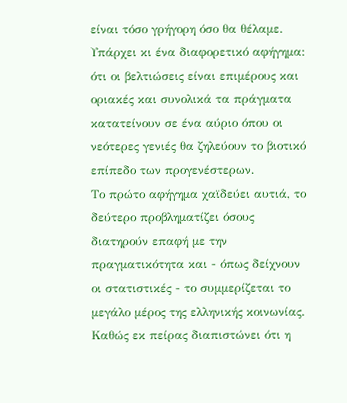είναι τόσο γρήγορη όσο θα θέλαµε. Υπάρχει κι ένα διαφορετικό αφήγηµα: ότι οι βελτιώσεις είναι επιµέρους και οριακές και συνολικά τα πράγµατα κατατείνουν σε ένα αύριο όπου οι νεότερες γενιές θα ζηλεύουν το βιοτικό επίπεδο των προγενέστερων.
Το πρώτο αφήγηµα χαϊδεύει αυτιά, το δεύτερο προβληµατίζει όσους διατηρούν επαφή µε την πραγµατικότητα και - όπως δείχνουν οι στατιστικές - το συµµερίζεται το µεγάλο µέρος της ελληνικής κοινωνίας. Καθώς εκ πείρας διαπιστώνει ότι η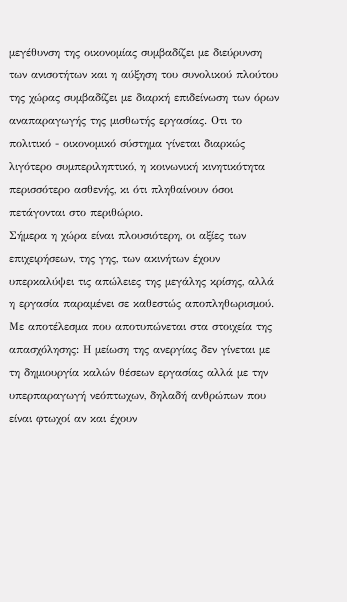µεγέθυνση της οικονοµίας συµβαδίζει µε διεύρυνση των ανισοτήτων και η αύξηση του συνολικού πλούτου της χώρας συµβαδίζει µε διαρκή επιδείνωση των όρων αναπαραγωγής της µισθωτής εργασίας. Οτι το πολιτικό - οικονοµικό σύστηµα γίνεται διαρκώς λιγότερο συµπεριληπτικό, η κοινωνική κινητικότητα περισσότερο ασθενής, κι ότι πληθαίνουν όσοι πετάγονται στο περιθώριο.
Σήµερα η χώρα είναι πλουσιότερη, οι αξίες των επιχειρήσεων, της γης, των ακινήτων έχουν υπερκαλύψει τις απώλειες της µεγάλης κρίσης, αλλά η εργασία παραµένει σε καθεστώς αποπληθωρισµού. Με αποτέλεσµα που αποτυπώνεται στα στοιχεία της απασχόλησης: Η µείωση της ανεργίας δεν γίνεται µε τη δηµιουργία καλών θέσεων εργασίας αλλά µε την υπερπαραγωγή νεόπτωχων, δηλαδή ανθρώπων που είναι φτωχοί αν και έχουν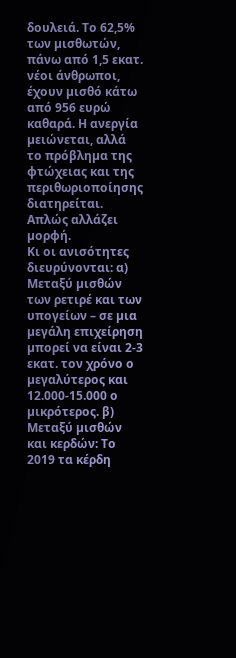δουλειά. Το 62,5% των µισθωτών, πάνω από 1,5 εκατ. νέοι άνθρωποι, έχουν µισθό κάτω από 956 ευρώ καθαρά. Η ανεργία µειώνεται, αλλά το πρόβληµα της φτώχειας και της περιθωριοποίησης διατηρείται. Απλώς αλλάζει µορφή.
Κι οι ανισότητες διευρύνονται: α) Μεταξύ µισθών των ρετιρέ και των υπογείων – σε µια µεγάλη επιχείρηση µπορεί να είναι 2-3 εκατ. τον χρόνο ο µεγαλύτερος και 12.000-15.000 ο µικρότερος. β) Μεταξύ µισθών και κερδών: Το 2019 τα κέρδη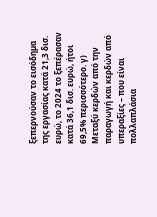ξεπερνούσαν το εισόδηµα της εργασίας κατά 21,3 δισ. ευρώ, το 2024 το ξεπέρασαν κατά 36,1 δισ. ευρώ, ήτοι 69,5% περισσότερο. γ) Μεταξύ κερδών από την παραγωγή και κερδών από υπεραξίες – που είναι πολλαπλάσια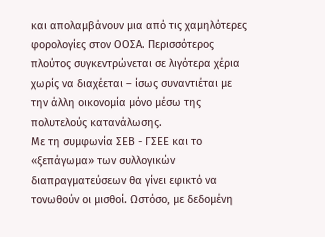και απολαµβάνουν µια από τις χαµηλότερες φορολογίες στον ΟΟΣΑ. Περισσότερος πλούτος συγκεντρώνεται σε λιγότερα χέρια χωρίς να διαχέεται – ίσως συναντιέται µε την άλλη οικονοµία µόνο µέσω της πολυτελούς κατανάλωσης.
Με τη συµφωνία ΣΕΒ - ΓΣΕΕ και το «ξεπάγωµα» των συλλογικών διαπραγµατεύσεων θα γίνει εφικτό να τονωθούν οι µισθοί. Ωστόσο, µε δεδοµένη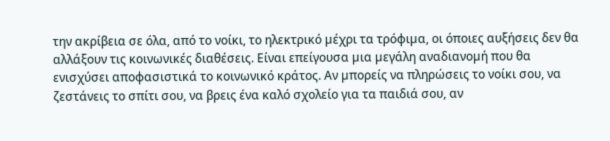την ακρίβεια σε όλα, από το νοίκι, το ηλεκτρικό µέχρι τα τρόφιµα, οι όποιες αυξήσεις δεν θα αλλάξουν τις κοινωνικές διαθέσεις. Είναι επείγουσα µια µεγάλη αναδιανοµή που θα ενισχύσει αποφασιστικά το κοινωνικό κράτος. Αν µπορείς να πληρώσεις το νοίκι σου, να ζεστάνεις το σπίτι σου, να βρεις ένα καλό σχολείο για τα παιδιά σου, αν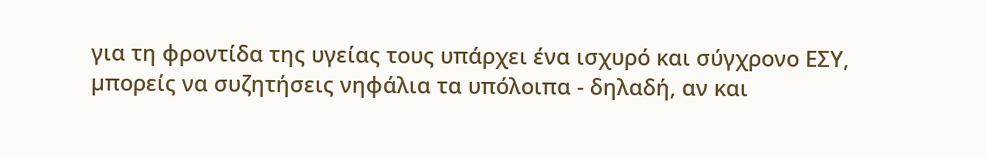για τη φροντίδα της υγείας τους υπάρχει ένα ισχυρό και σύγχρονο ΕΣΥ, µπορείς να συζητήσεις νηφάλια τα υπόλοιπα - δηλαδή, αν και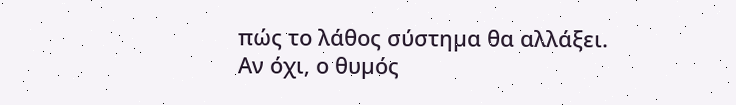πώς το λάθος σύστηµα θα αλλάξει. Αν όχι, ο θυµός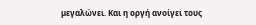µεγαλώνει. Και η οργή ανοίγει τους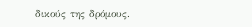δικούς της δρόµους.